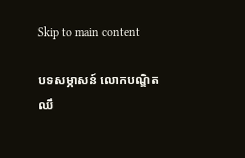Skip to main content

បទសម្ភាសន៍ លោកបណ្ឌិត ឈឹ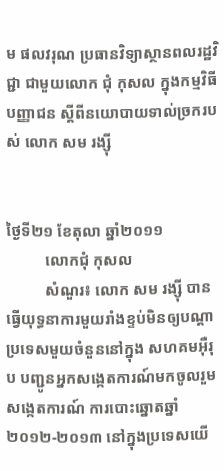ម ផលវរុណ ប្រធានវិទ្យាស្ថានពលរដ្ឋវិជ្ជា ជាមួយលោក ជុំ កុសល ក្នុងកម្មវិធី បញ្ញាជន ស្តីពីនយោបាយទាល់ច្រករបស់ លោក សម រង្ស៊ី


ថ្ងៃទី២១ ខែតុលា ឆ្នាំ២០១១
          លោកជុំ កុសល
          សំណួរ៖ លោក សម រង្ស៊ី បានធ្វើយុទ្ធនាការមួយរាំងខ្ទប់មិនឲ្យបណ្តាប្រទេសមួយចំនួននៅក្នុង សហគមអ៊ឺរុប បញ្ជូនអ្នកសង្កេតការណ៍មកចូលរួមសង្កេតការណ៍ ការបោះឆ្នោតឆ្នាំ២០១២-២០១៣ នៅក្នុងប្រទេសយើ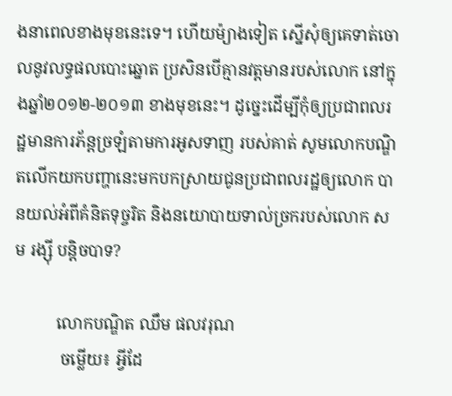ងនាពេលខាងមុខនេះទេ។ ហើយម៉្យាងទៀត ស្នើសុំឲ្យគេទាត់ចោលនូវលទ្ធផលបោះឆ្នោត ប្រសិនបើគ្មានវត្តមានរបស់លោក នៅក្នុងឆ្នាំ២០១២-២០១៣ ខាងមុខនេះ។ ដូច្នេះដើម្បីកុំឲ្យប្រជាពលរដ្ឋមានការភ័ន្តច្រឡំតាមការអូសទាញ របស់គាត់ សូមលោកបណ្ឌិតលើកយកបញ្ហានេះមកបកស្រាយជូនប្រជាពលរដ្ឋឲ្យលោក បានយល់អំពីគំនិតទុច្ចរិត និងនយោបាយទាល់ច្រករបស់លោក សម រង្ស៊ី បន្តិចបាទ?

          លោកបណ្ឌិត ឈឹម ផលវរុណ
           ចម្លើយ៖ អ្វីដែ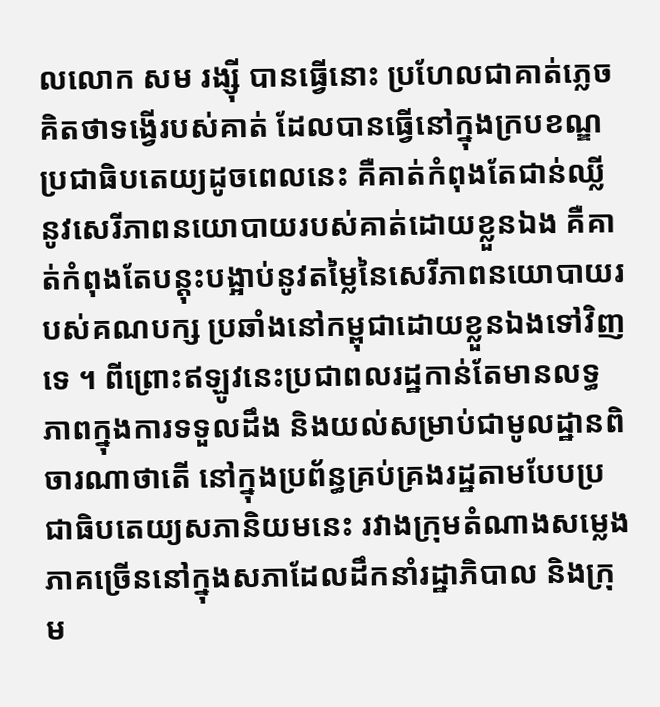លលោក សម រង្ស៊ី បានធ្វើនោះ ប្រហែលជាគាត់ភ្លេចគិតថាទង្វើរបស់គាត់ ដែលបានធ្វើនៅក្នុងក្របខណ្ឌប្រជាធិបតេយ្យដូចពេលនេះ គឺគាត់កំពុងតែជាន់ឈ្លីនូវសេរីភាពនយោបាយរបស់គាត់ដោយខ្លួនឯង គឺគាត់កំពុងតែបន្តុះបង្អាប់នូវតម្លៃនៃសេរីភាពនយោបាយរបស់គណបក្ស ប្រឆាំងនៅកម្ពុជាដោយខ្លួនឯងទៅវិញទេ ។ ពីព្រោះឥឡូវនេះប្រជាពលរដ្ឋកាន់តែមានលទ្ធភាពក្នុងការទទួលដឹង និងយល់សម្រាប់ជាមូលដ្ឋានពិចារណាថាតើ នៅក្នុងប្រព័ន្ធគ្រប់គ្រងរដ្ឋតាមបែបប្រជាធិបតេយ្យសភានិយមនេះ រវាងក្រុមតំណាងសម្លេងភាគច្រើននៅក្នុងសភាដែលដឹកនាំរដ្ឋាភិបាល និងក្រុម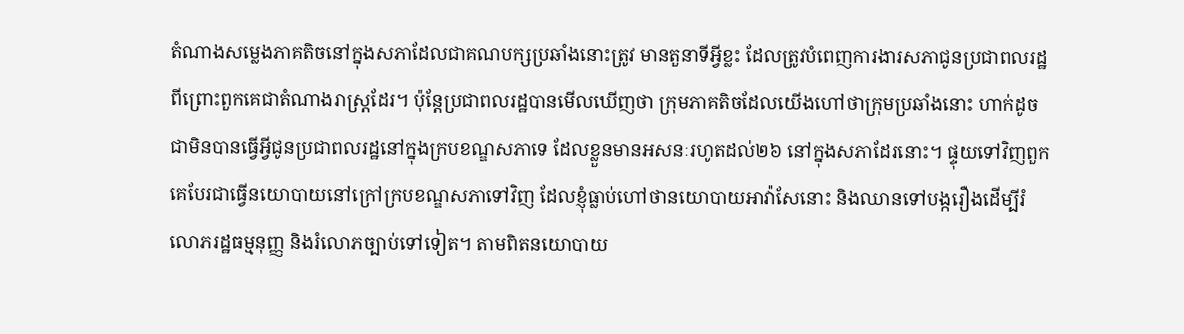តំណាងសម្លេងភាគតិចនៅក្នុងសភាដែលជាគណបក្សប្រឆាំងនោះត្រូវ មានតួនាទីអ្វីខ្លះ ដែលត្រូវបំពេញការងារសភាជូនប្រជាពលរដ្ឋ ពីព្រោះពួកគេជាតំណាងរាស្ត្រដែរ។ ប៉ុន្តែប្រជាពលរដ្ឋបានមើលឃើញថា ក្រុមភាគតិចដែលយើងហៅថាក្រុមប្រឆាំងនោះ ហាក់ដូចជាមិនបានធ្វើអ្វីជូនប្រជាពលរដ្ឋនៅក្នុងក្របខណ្ឌសភាទេ ដែលខ្លួនមានអសនៈរហូតដល់២៦ នៅក្នុងសភាដែរនោះ។ ផ្ទុយទៅវិញពួកគេបែរជាធ្វើនយោបាយនៅក្រៅក្របខណ្ឌសភាទៅវិញ ដែលខ្ញុំធ្លាប់ហៅថានយោបាយអាវ៉ាសែនោះ និងឈានទៅបង្ករឿងដើម្បីរំលោភរដ្ឋធម្មនុញ្ញ និងរំលោភច្បាប់ទៅទៀត។ តាមពិតនយោបាយ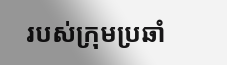របស់ក្រុមប្រឆាំ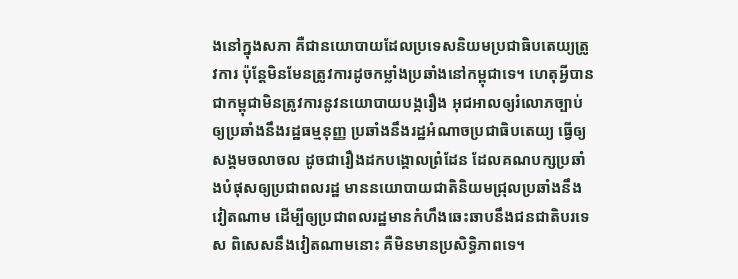ងនៅក្នុងសភា គឺជានយោបាយដែលប្រទេសនិយមប្រជាធិបតេយ្យត្រូវការ ប៉ុន្តែមិនមែនត្រូវការដូចកម្លាំងប្រឆាំងនៅកម្ពុជាទេ។ ហេតុអ្វីបានជាកម្ពុជាមិនត្រូវការនូវនយោបាយបង្ករឿង អុជអាលឲ្យរំលោភច្បាប់ ឲ្យប្រឆាំងនឹងរដ្ឋធម្មនុញ្ញ ប្រឆាំងនឹងរដ្ឋអំណាចប្រជាធិបតេយ្យ ធ្វើឲ្យសង្គមចលាចល ដូចជារឿងដកបង្គោលព្រំដែន ដែលគណបក្សប្រឆាំងបំផុសឲ្យប្រជាពលរដ្ឋ មាននយោបាយជាតិនិយមជ្រុលប្រឆាំងនឹងវៀតណាម ដើម្បីឲ្យប្រជាពលរដ្ឋមានកំហឹងឆេះឆាបនឹងជនជាតិបរទេស ពិសេសនឹងវៀតណាមនោះ គឺមិនមានប្រសិទ្ធិភាពទេ។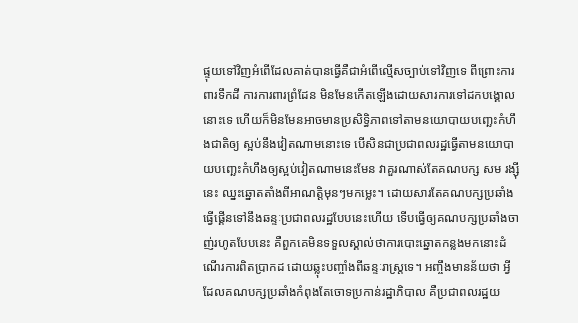ផ្ទុយទៅវិញអំពើដែលគាត់បានធ្វើគឺជាអំពើល្មើសច្បាប់ទៅវិញទេ ពីព្រោះការពារទឹកដី ការការពារព្រំដែន មិនមែនកើតឡើងដោយសារការទៅដកបង្គោលនោះទេ ហើយក៏មិនមែនអាចមានប្រសិទ្ធិភាពទៅតាមនយោបាយបញ្ឆេះកំហឹងជាតិឲ្យ ស្អប់នឹងវៀតណាមនោះទេ បើសិនជាប្រជាពលរដ្ឋធ្វើតាមនយោបាយបញ្ឆេះកំហឹងឲ្យស្អប់វៀតណាមនេះមែន វាគួរណាស់តែគណបក្ស សម រង្ស៊ីនេះ ឈ្នះឆ្នោតតាំងពីអាណត្តិមុនៗមកម្លេះ។ ដោយសារតែគណបក្សប្រឆាំងធ្វើផ្គើនទៅនឹងឆន្ទៈប្រជាពលរដ្ឋបែបនេះហើយ ទើបធ្វើឲ្យគណបក្សប្រឆាំងចាញ់រហូតបែបនេះ គឺពួកគេមិនទទួលស្គាល់ថាការបោះឆ្នោតកន្លងមកនោះដំណើរការពិតប្រាកដ ដោយឆ្លុះបញ្ចាំងពីឆន្ទៈរាស្ត្រទេ។ អញ្ចឹងមានន័យថា អ្វីដែលគណបក្សប្រឆាំងកំពុងតែចោទប្រកាន់រដ្ឋាភិបាល គឺប្រជាពលរដ្ឋយ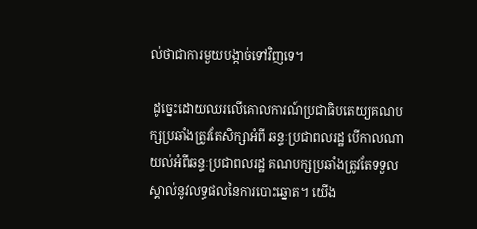ល់ថាជាការមួយបង្កាច់ទៅវិញទេ។

 ដូច្នេះដោយឈរលើគោលការណ៍ប្រជាធិបតេយ្យគណបក្សប្រឆាំងត្រូវតែសិក្សាអំពី ឆន្ទៈប្រជាពលរដ្ឋ បើកាលណាយល់អំពីឆន្ទៈប្រជាពលរដ្ឋ គណបក្សប្រឆាំងត្រូវតែទទួលស្គាល់នូវលទ្ធផលនៃការបោះឆ្នោត។ យើង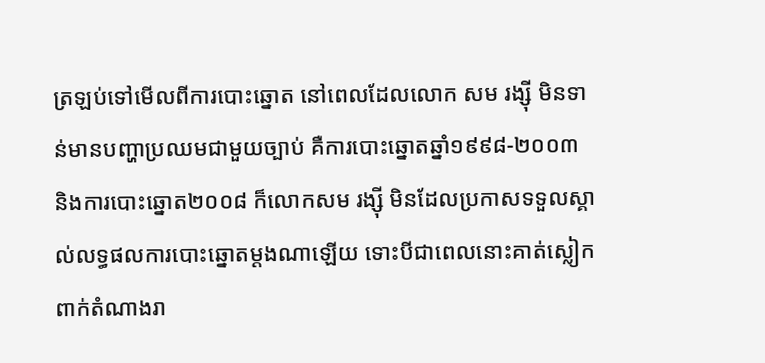ត្រឡប់ទៅមើលពីការបោះឆ្នោត នៅពេលដែលលោក សម រង្ស៊ី មិនទាន់មានបញ្ហាប្រឈមជាមួយច្បាប់ គឺការបោះឆ្នោតឆ្នាំ១៩៩៨-២០០៣ និងការបោះឆ្នោត២០០៨ ក៏លោកសម រង្ស៊ី មិនដែលប្រកាសទទួលស្គាល់លទ្ធផលការបោះឆ្នោតម្តងណាឡើយ ទោះបីជាពេលនោះគាត់ស្លៀកពាក់តំណាងរា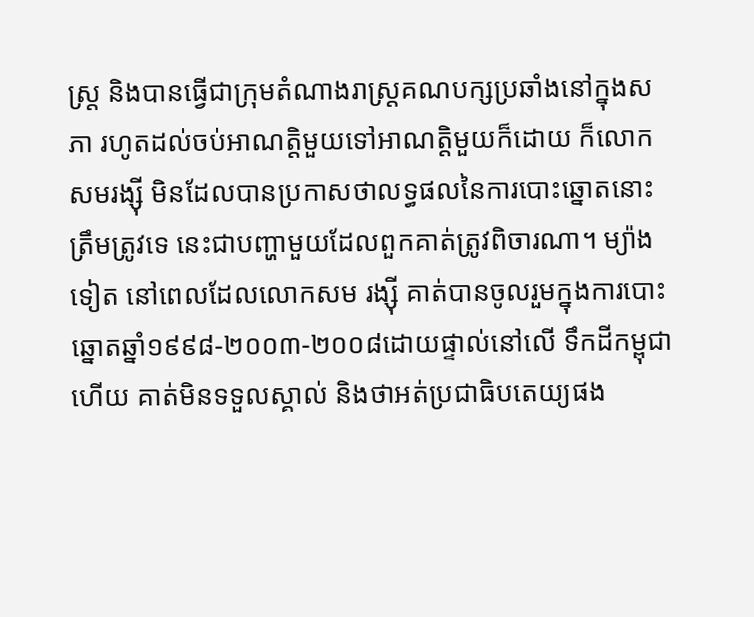ស្ត្រ និងបានធ្វើជាក្រុមតំណាងរាស្ត្រគណបក្សប្រឆាំងនៅក្នុងសភា រហូតដល់ចប់អាណត្តិមួយទៅអាណត្តិមួយក៏ដោយ ក៏លោកសមរង្ស៊ី មិនដែលបានប្រកាសថាលទ្ធផលនៃការបោះឆ្នោតនោះត្រឹមត្រូវទេ នេះជាបញ្ហាមួយដែលពួកគាត់ត្រូវពិចារណា។ ម្យ៉ាងទៀត នៅពេលដែលលោកសម រង្ស៊ី គាត់បានចូលរួមក្នុងការបោះឆ្នោតឆ្នាំ១៩៩៨-២០០៣-២០០៨ដោយផ្ទាល់នៅលើ ទឹកដីកម្ពុជាហើយ គាត់មិនទទួលស្គាល់ និងថាអត់ប្រជាធិបតេយ្យផង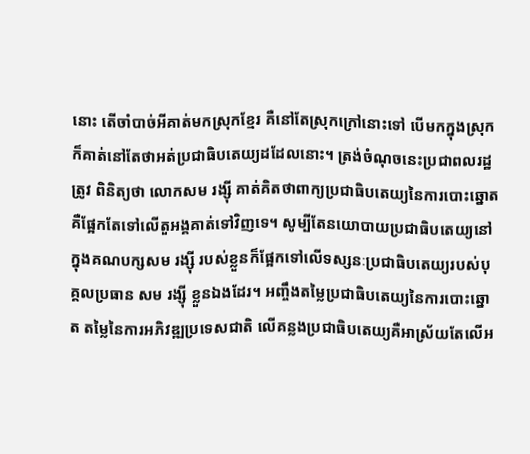នោះ តើចាំបាច់អីគាត់មកស្រុកខ្មែរ គឺនៅតែស្រុកក្រៅនោះទៅ បើមកក្នុងស្រុកក៏គាត់នៅតែថាអត់ប្រជាធិបតេយ្យដដែលនោះ។ ត្រង់ចំណុចនេះប្រជាពលរដ្ឋត្រូវ ពិនិត្យថា លោកសម រង្ស៊ី គាត់គិតថាពាក្យប្រជាធិបតេយ្យនៃការបោះឆ្នោត គឺផ្អែកតែទៅលើតួអង្គគាត់ទៅវិញទេ។ សូម្បីតែនយោបាយប្រជាធិបតេយ្យនៅក្នុងគណបក្សសម រង្ស៊ី របស់ខ្លួនក៏ផ្អែកទៅលើទស្សនៈប្រជាធិបតេយ្យរបស់បុគ្គលប្រធាន សម រង្ស៊ី ខ្លួនឯងដែរ។ អញ្ចឹងតម្លៃប្រជាធិបតេយ្យនៃការបោះឆ្នោត តម្លៃនៃការអភិវឌ្ឍប្រទេសជាតិ លើគន្លងប្រជាធិបតេយ្យគឺអាស្រ័យតែលើអ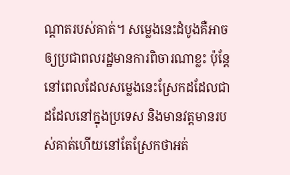ណ្តាតរបស់គាត់។ សម្លេងនេះដំបូងគឺអាចឲ្យប្រជាពលរដ្ឋមានការពិចារណាខ្លះ ប៉ុន្តែនៅពេលដែលសម្លេងនេះស្រែកដដែលជាដដែលនៅក្នុងប្រទេស និងមានវត្តមានរបស់គាត់ហើយនៅតែស្រែកថាអត់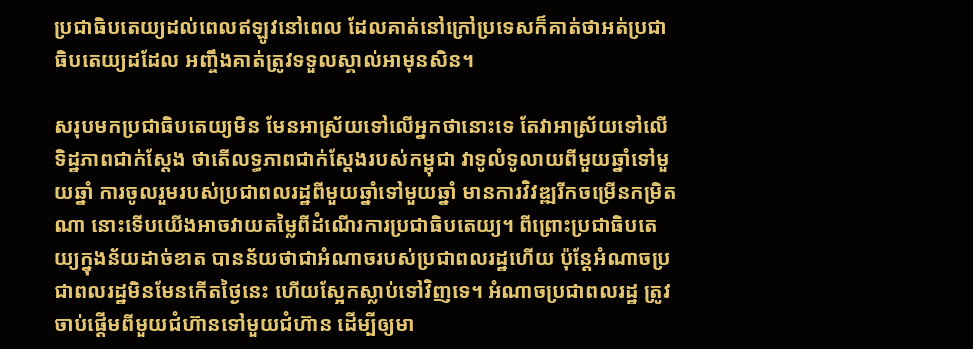ប្រជាធិបតេយ្យដល់ពេលឥឡូវនៅពេល ដែលគាត់នៅក្រៅប្រទេសក៏គាត់ថាអត់ប្រជាធិបតេយ្យដដែល អញ្ចឹងគាត់ត្រូវទទួលស្គាល់អាមុនសិន។

សរុបមកប្រជាធិបតេយ្យមិន មែនអាស្រ័យទៅលើអ្នកថានោះទេ តែវាអាស្រ័យទៅលើទិដ្ឋភាពជាក់ស្តែង ថាតើលទ្ធភាពជាក់ស្តែងរបស់កម្ពុជា វាទូលំទូលាយពីមួយឆ្នាំទៅមួយឆ្នាំ ការចូលរួមរបស់ប្រជាពលរដ្ឋពីមួយឆ្នាំទៅមួយឆ្នាំ មានការវិវឌ្ឍរីកចម្រើនកម្រិតណា នោះទើបយើងអាចវាយតម្លៃពីដំណើរការប្រជាធិបតេយ្យ។ ពីព្រោះប្រជាធិបតេយ្យក្នុងន័យដាច់ខាត បានន័យថាជាអំណាចរបស់ប្រជាពលរដ្ឋហើយ ប៉ុន្តែអំណាចប្រជាពលរដ្ឋមិនមែនកើតថ្ងៃនេះ ហើយស្អែកស្លាប់ទៅវិញទេ។ អំណាចប្រជាពលរដ្ឋ ត្រូវចាប់ផ្តើមពីមួយជំហ៊ានទៅមួយជំហ៊ាន ដើម្បីឲ្យមា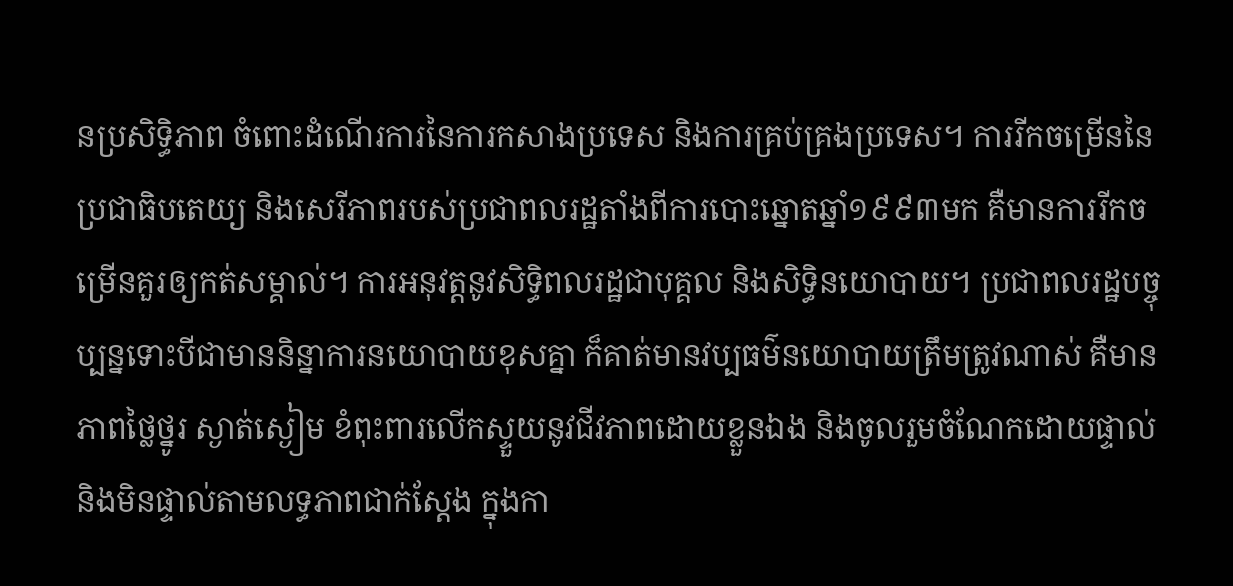នប្រសិទ្ធិភាព ចំពោះដំណើរការនៃការកសាងប្រទេស និងការគ្រប់គ្រងប្រទេស។ ការរីកចម្រើននៃប្រជាធិបតេយ្យ និងសេរីភាពរបស់ប្រជាពលរដ្ឋតាំងពីការបោះឆ្នោតឆ្នាំ១៩៩៣មក គឺមានការរីកចម្រើនគួរឲ្យកត់សម្គាល់។ ការអនុវត្តនូវសិទ្ធិពលរដ្ឋជាបុគ្គល និងសិទ្ធិនយោបាយ។ ប្រជាពលរដ្ឋបច្ចុប្បន្នទោះបីជាមាននិន្នាការនយោបាយខុសគ្នា ក៏គាត់មានវប្បធម៌នយោបាយត្រឹមត្រូវណាស់ គឺមានភាពថ្លៃថ្នូរ ស្ងាត់ស្ងៀម ខំពុះពារលើកស្ទួយនូវជីវភាពដោយខ្លួនឯង និងចូលរួមចំណែកដោយផ្ទាល់ និងមិនផ្ទាល់តាមលទ្ធភាពជាក់ស្តែង ក្នុងកា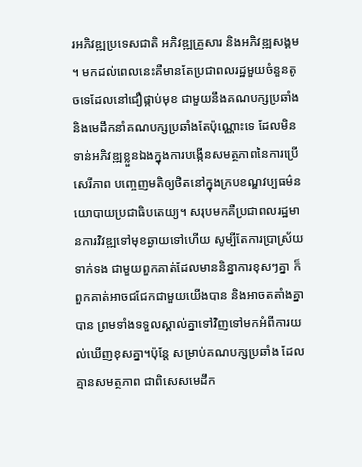រអភិវឌ្ឍប្រទេសជាតិ អភិវឌ្ឍគ្រួសារ និងអភិវឌ្ឍសង្គម។ មកដល់ពេលនេះគឺមានតែប្រជាពលរដ្ឋមួយចំនួនតូចទេដែលនៅជឿផ្កាប់មុខ ជាមួយនឹងគណបក្សប្រឆាំង និងមេដឹកនាំគណបក្សប្រឆាំងតែប៉ុណ្ណោះទេ ដែលមិនទាន់អភិវឌ្ឍខ្លួនឯងក្នុងការបង្កើនសមត្ថភាពនៃការប្រើសេរីភាព បញ្ចេញមតិឲ្យថិតនៅក្នុងក្របខណ្ឌវប្បធម៌នយោបាយប្រជាធិបតេយ្យ។ សរុបមកគឺប្រជាពលរដ្ឋមានការវិវឌ្ឍទៅមុខឆ្ងាយទៅហើយ សូម្បីតែការប្រាស្រ័យទាក់ទង ជាមួយពួកគាត់ដែលមាននិន្នាការខុសៗគ្នា ក៏ពួកគាត់អាចជជែកជាមួយយើងបាន និងអាចតតាំងគ្នាបាន ព្រមទាំងទទួលស្គាល់គ្នាទៅវិញទៅមកអំពីការយល់ឃើញខុសគ្នា។ប៉ុន្តែ សម្រាប់គណបក្សប្រឆាំង ដែលគ្មានសមត្ថភាព ជាពិសេសមេដឹក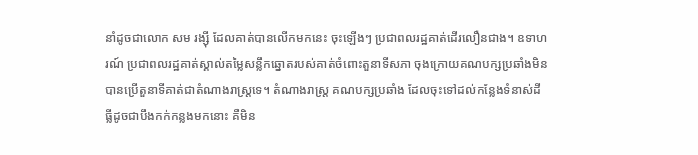នាំដូចជាលោក សម រង្ស៊ី ដែលគាត់បានលើកមកនេះ ចុះឡើងៗ ប្រជាពលរដ្ឋគាត់ដើរលឿនជាង។ ឧទាហរណ៍ ប្រជាពលរដ្ឋគាត់ស្គាល់តម្លៃសន្លឹកឆ្នោតរបស់គាត់ចំពោះតួនាទីសភា ចុងក្រោយគណបក្សប្រឆាំងមិនបានប្រើតួនាទីគាត់ជាតំណាងរាស្ត្រទេ។ តំណាងរាស្ត្រ គណបក្សប្រឆាំង ដែលចុះទៅដល់កន្លែងទំនាស់ដីធ្លីដូចជាបឹងកក់កន្លងមកនោះ គឺមិន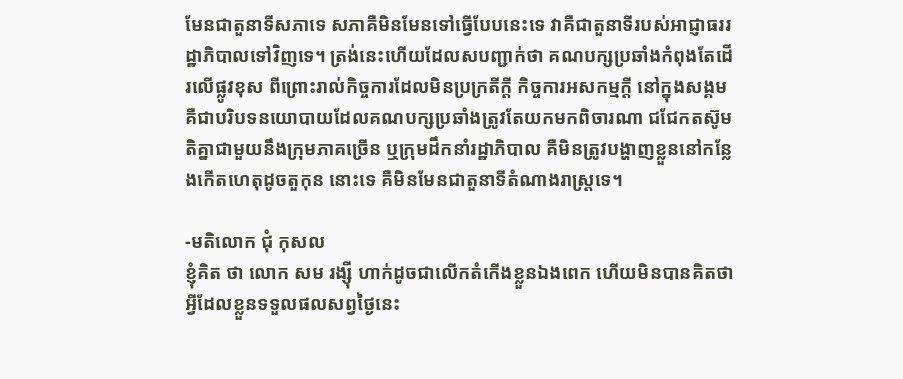មែនជាតួនាទីសភាទេ សភាគឺមិនមែនទៅធ្វើបែបនេះទេ វាគឺជាតួនាទីរបស់អាជ្ញាធររដ្ឋាភិបាលទៅវិញទេ។ ត្រង់នេះហើយដែលសបញ្ជាក់ថា គណបក្សប្រឆាំងកំពុងតែដើរលើផ្លូវខុស ពីព្រោះរាល់កិច្ចការដែលមិនប្រក្រតីក្តី កិច្ចការអសកម្មក្តី នៅក្នុងសង្គម គឺជាបរិបទនយោបាយដែលគណបក្សប្រឆាំងត្រូវតែយកមកពិចារណា ជជែកតស៊ូមតិគ្នាជាមួយនឹងក្រុមភាគច្រើន ឬក្រុមដឹកនាំរដ្ឋាភិបាល គឺមិនត្រូវបង្ហាញខ្លួននៅកន្លែងកើតហេតុដូចតួកុន នោះទេ គឺមិនមែនជាតួនាទីតំណាងរាស្ត្រទេ។

-មតិលោក ជុំ កុសល
ខ្ញុំគិត ថា លោក សម រង្ស៊ី ហាក់ដូចជាលើកតំកើងខ្លួនឯងពេក ហើយមិនបានគិតថាអ្វីដែលខ្លួនទទួលផលសព្វថ្ងៃនេះ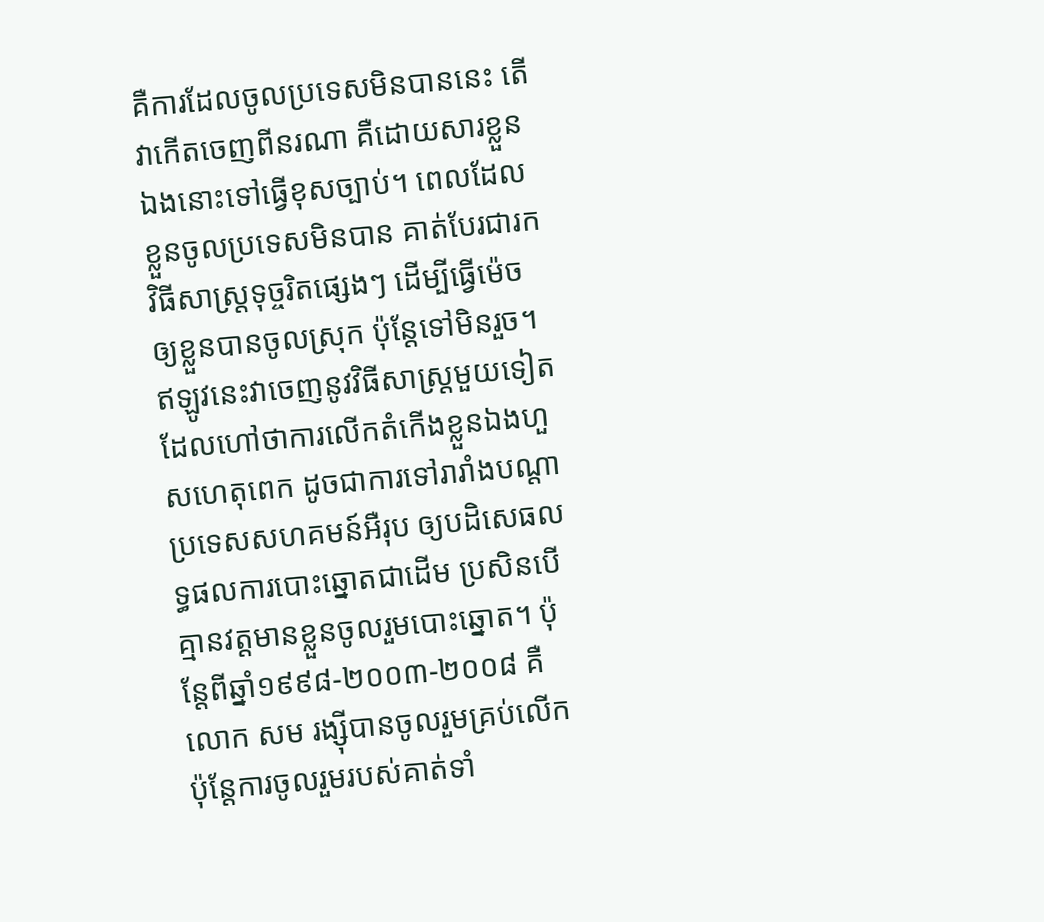គឺការដែលចូលប្រទេសមិនបាននេះ តើវាកើតចេញពីនរណា គឺដោយសារខ្លួនឯងនោះទៅធ្វើខុសច្បាប់។ ពេលដែលខ្លួនចូលប្រទេសមិនបាន គាត់បែរជារកវិធីសាស្ត្រទុច្ចរិតផ្សេងៗ ដើម្បីធ្វើម៉េចឲ្យខ្លួនបានចូលស្រុក ប៉ុន្តែទៅមិនរួច។ ឥឡូវនេះវាចេញនូវវិធីសាស្ត្រមួយទៀតដែលហៅថាការលើកតំកើងខ្លួនឯងហួសហេតុពេក ដូចជាការទៅរារាំងបណ្តាប្រទេសសហគមន៍អឺរុប ឲ្យបដិសេធលទ្ធផលការបោះឆ្នោតជាដើម ប្រសិនបើគ្មានវត្តមានខ្លួនចូលរួមបោះឆ្នោត។ ប៉ុន្តែពីឆ្នាំ១៩៩៨-២០០៣-២០០៨ គឺលោក សម រង្ស៊ីបានចូលរួមគ្រប់លើក ប៉ុន្តែការចូលរួមរបស់គាត់ទាំ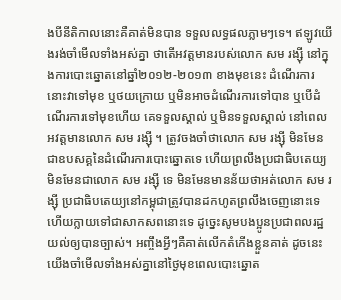ងបីនីតិកាលនោះគឺគាត់មិនបាន ទទួលលទ្ធផលភ្លាមៗទេ។ ឥឡូវយើងរង់ចាំមើលទាំងអស់គ្នា ថាតើអវត្តមានរបស់លោក សម រង្ស៊ី នៅក្នុងការបោះឆ្នោតនៅឆ្នាំ២០១២-២០១៣ ខាងមុខនេះ ដំណើរការនោះវាទៅមុខ ឬថយក្រោយ ឬមិនអាចដំណើរការទៅបាន ឬបើដំណើរការទៅមុខហើយ គេទទួលស្គាល់ ឬមិនទទួលស្គាល់ នៅពេលអវត្តមានលោក សម រង្ស៊ី ។ ត្រូវចងចាំថាលោក សម រង្ស៊ី មិនមែនជាឧបសគ្គនៃដំណើរការបោះឆ្នោតទេ ហើយព្រលឹងប្រជាធិបតេយ្យ មិនមែនជាលោក សម រង្ស៊ី ទេ មិនមែនមានន័យថាអត់លោក សម រង្ស៊ី ប្រជាធិបតេយ្យនៅកម្ពុជាត្រូវបានដកហូតព្រលឹងចេញនោះទេ ហើយក្លាយទៅជាសាកសពនោះទេ ដូច្នេះសូមបងប្អូនប្រជាពលរដ្ឋយល់ឲ្យបានច្បាស់។ អញ្ចឹងអ្វីៗគឺគាត់លើកតំកើងខ្លួនគាត់ ដូចនេះយើងចាំមើលទាំងអស់គ្នានៅថ្ងៃមុខពេលបោះឆ្នោត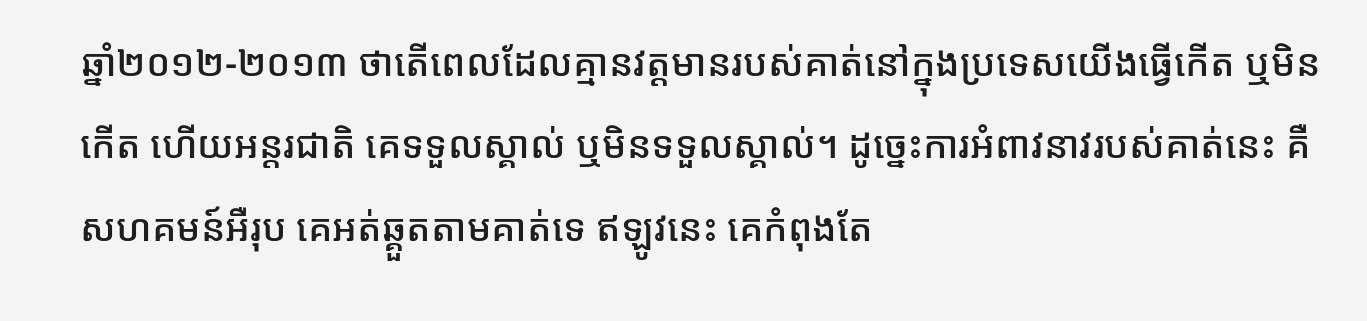ឆ្នាំ២០១២-២០១៣ ថាតើពេលដែលគ្មានវត្តមានរបស់គាត់នៅក្នុងប្រទេសយើងធ្វើកើត ឬមិនកើត ហើយអន្តរជាតិ គេទទួលស្គាល់ ឬមិនទទួលស្គាល់។ ដូច្នេះការអំពាវនាវរបស់គាត់នេះ គឺសហគមន៍អឺរុប គេអត់ឆ្គួតតាមគាត់ទេ ឥឡូវនេះ គេកំពុងតែ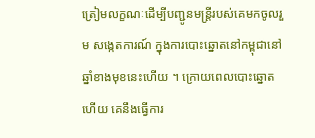ត្រៀមលក្ខណៈដើម្បីបញ្ជូនមន្ត្រីរបស់គេមកចូលរួម សង្កេតការណ៍ ក្នុងការបោះឆ្នោតនៅកម្ពុជានៅឆ្នាំខាងមុខនេះហើយ ។ ក្រោយពេលបោះឆ្នោតហើយ គេនឹងធ្វើការ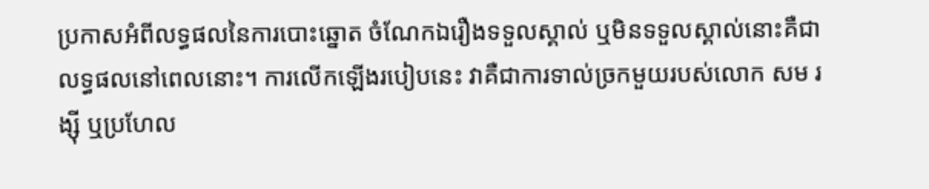ប្រកាសអំពីលទ្ធផលនៃការបោះឆ្នោត ចំណែកឯរឿងទទួលស្គាល់ ឬមិនទទួលស្គាល់នោះគឺជាលទ្ធផលនៅពេលនោះ។ ការលើកឡើងរបៀបនេះ វាគឺជាការទាល់ច្រកមួយរបស់លោក សម រង្ស៊ី ឬប្រហែល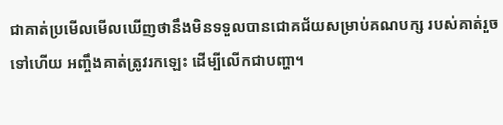ជាគាត់ប្រមើលមើលឃើញថានឹងមិនទទួលបានជោគជ័យសម្រាប់គណបក្ស របស់គាត់រួចទៅហើយ អញ្ចឹងគាត់ត្រូវរកឡេះ ដើម្បីលើកជាបញ្ហា។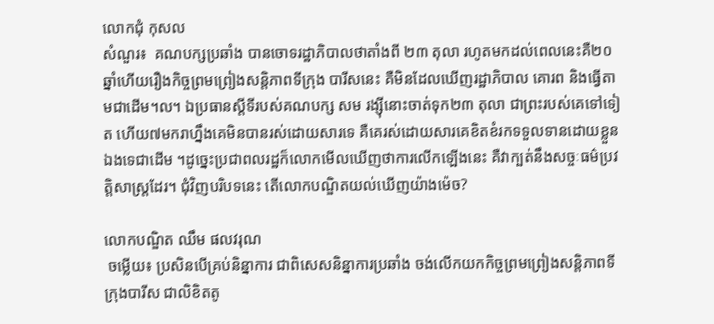លោកជុំ កុសល
សំណួរ៖  គណបក្សប្រឆាំង បានចោទរដ្ឋាភិបាលថាតាំងពី ២៣ តុលា រហូតមកដល់ពេលនេះគឺ២០ឆ្នាំហើយរឿងកិច្ចព្រមព្រៀងសន្តិភាពទីក្រុង បារីសនេះ គឺមិនដែលឃើញរដ្ឋាភិបាល គោរព និងធ្វើតាមជាដើម។ល។ ឯប្រធានស្តីទីរបស់គណបក្ស សម រង្ស៊ីនោះចាត់ទុក២៣ តុលា ជាព្រះរបស់គេទៅទៀត ហើយ៧មករាហ្នឹងគេមិនបានរស់ដោយសារទេ គឺគេរស់ដោយសារគេខិតខំរកទទួលទានដោយខ្លួនឯងទេជាដើម ។ដូច្នេះប្រជាពលរដ្ឋក៏លោកមើលឃើញថាការលើកឡើងនេះ គឺវាក្បត់នឹងសច្ចៈធម៌ប្រវត្តិសាស្ត្រដែរ។ ជុំវិញបរិបទនេះ តើលោកបណ្ឌិតយល់ឃើញយ៉ាងម៉េច?

លោកបណ្ឌិត ឈឹម ផលវរុណ
 ចម្លើយ៖ ប្រសិនបើគ្រប់និន្នាការ ជាពិសេសនិន្នាការប្រឆាំង ចង់លើកយកកិច្ចព្រមព្រៀងសន្តិភាពទីក្រុងបារីស ជាលិខិតតូ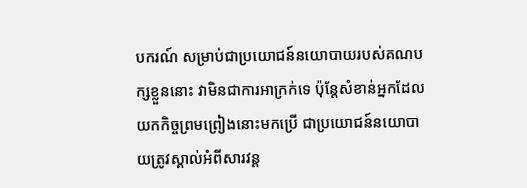បករណ៍ សម្រាប់ជាប្រយោជន៍នយោបាយរបស់គណបក្សខ្លួននោះ វាមិនជាការអាក្រក់ទេ ប៉ុន្តែសំខាន់អ្នកដែលយកកិច្ចព្រមព្រៀងនោះមកប្រើ ជាប្រយោជន៍នយោបាយត្រូវស្គាល់អំពីសារវន្ត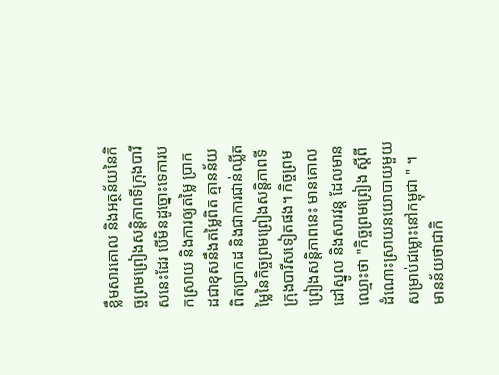ខ្លឹមសារគោល និងអត្ថន័យនៃកិច្ចព្រមព្រៀងសន្តិភាពទីក្រុងបារីសនេះដែរ បើមិនដូច្នោះទេការបកស្រាយ និងការឲ្យតម្លៃ ប្រាកដជាខុសនឹងតម្លៃពិត គ្មានន័យពិតប្រាកដ និងជាការជាន់ឈ្លីតម្លៃនៃកិច្ចព្រមព្រៀងសន្តិភាពទីក្រុងបារីសទៀតផង។ កិច្ចព្រមព្រៀងសន្តិភាពនេះ មានគោលដៅស្នូល និងសារវន្ត ដែលមានឈ្មោះថា "កិច្ចព្រមព្រៀង ស្តីពីដំណោះស្រាយនយោបាយមួយ សម្រាប់ជម្លោះនៅកម្ពុជា " ។ មានន័យថាជាកិ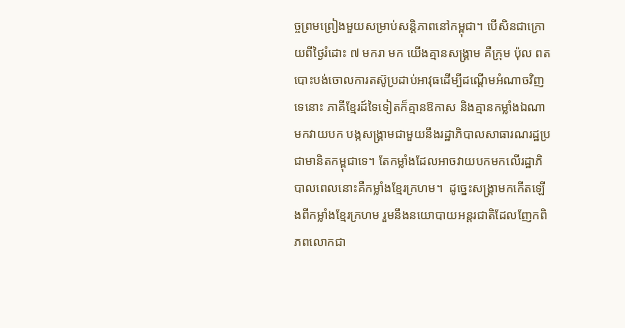ច្ចព្រមព្រៀងមួយសម្រាប់សន្តិភាពនៅកម្ពុជា។ បើសិនជាក្រោយពីថ្ងៃរំដោះ ៧ មករា មក យើងគ្មានសង្គ្រាម គឺក្រុម ប៉ុល ពត បោះបង់ចោលការតស៊ូប្រដាប់អាវុធដើម្បីដណ្តើមអំណាចវិញទេនោះ ភាគីខ្មែរដ៍ទៃទៀតក៏គ្មានឱកាស និងគ្មានកម្លាំងឯណាមកវាយបក បង្កសង្គ្រាមជាមួយនឹងរដ្ឋាភិបាលសាធារណរដ្ឋប្រជាមានិតកម្ពុជាទេ។ តែកម្លាំងដែលអាចវាយបកមកលើរដ្ឋាភិបាលពេលនោះគឺកម្លាំងខ្មែរក្រហម។  ដូច្នេះសង្គ្រាមកកើតឡើងពីកម្លាំងខ្មែរក្រហម រួមនឹងនយោបាយអន្តរជាតិដែលញែកពិភពលោកជា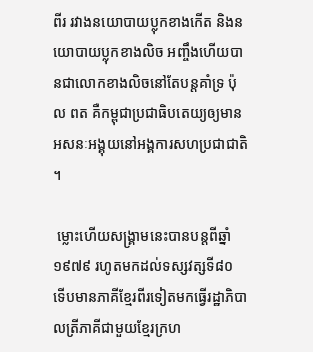ពីរ រវាងនយោបាយប្លុកខាងកើត និងនយោបាយប្លុកខាងលិច អញ្ចឹងហើយបានជាលោកខាងលិចនៅតែបន្តគាំទ្រ ប៉ុល ពត គឺកម្ពុជាប្រជាធិបតេយ្យឲ្យមានអសនៈអង្គុយនៅអង្គការសហប្រជាជាតិ។

 ម្លោះហើយសង្គ្រាមនេះបានបន្តពីឆ្នាំ១៩៧៩ រហូតមកដល់ទស្សវត្សទី៨០ ទើបមានភាគីខ្មែរពីរទៀតមកធ្វើរដ្ឋាភិបាលត្រីភាគីជាមួយខ្មែរក្រហ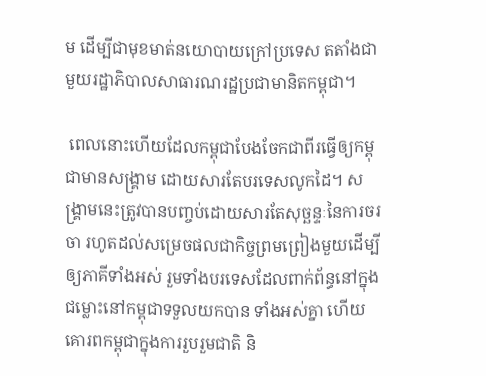ម ដើម្បីជាមុខមាត់នយោបាយក្រៅប្រទេស តតាំងជាមួយរដ្ឋាភិបាលសាធារណរដ្ឋប្រជាមានិតកម្ពុជា។

 ពេលនោះហើយដែលកម្ពុជាបែងចែកជាពីរធ្វើឲ្យកម្ពុជាមានសង្គ្រាម ដោយសារតែបរទេសលូកដៃ។ សង្គ្រាមនេះត្រូវបានបញ្ចប់ដោយសារតែសុច្ឆន្ទៈនៃការចរចា រហូតដល់សម្រេចផលជាកិច្ចព្រមព្រៀងមួយដើម្បីឲ្យភាគីទាំងអស់ រួមទាំងបរទេសដែលពាក់ព័ន្ធនៅក្នុងជម្លោះនៅកម្ពុជាទទួលយកបាន ទាំងអស់គ្នា ហើយគោរពកម្ពុជាក្នុងការរួបរួមជាតិ និ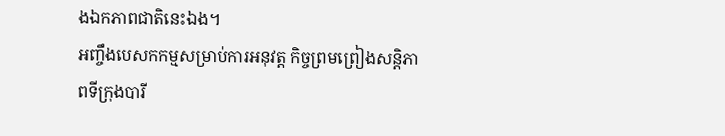ងឯកភាពជាតិនេះឯង។
អញ្ចឹងបេសកកម្មសម្រាប់ការអនុវត្ត កិច្ចព្រមព្រៀងសន្តិភាពទីក្រុងបារី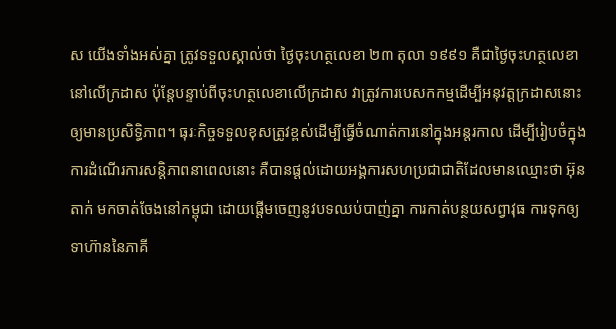ស យើងទាំងអស់គ្នា ត្រូវទទួលស្គាល់ថា ថ្ងៃចុះហត្ថលេខា ២៣ តុលា ១៩៩១ គឺជាថ្ងៃចុះហត្ថលេខានៅលើក្រដាស ប៉ុន្តែបន្ទាប់ពីចុះហត្ថលេខាលើក្រដាស វាត្រូវការបេសកកម្មដើម្បីអនុវត្តក្រដាសនោះឲ្យមានប្រសិទ្ធិភាព។ ធុរៈកិច្ចទទួលខុសត្រូវខ្ពស់ដើម្បីធ្វើចំណាត់ការនៅក្នុងអន្តរកាល ដើម្បីរៀបចំក្នុងការដំណើរការសន្តិភាពនាពេលនោះ គឺបានផ្តល់ដោយអង្គការសហប្រជាជាតិដែលមានឈ្មោះថា អ៊ុនតាក់ មកចាត់ចែងនៅកម្ពុជា ដោយផ្តើមចេញនូវបទឈប់បាញ់គ្នា ការកាត់បន្ថយសព្វាវុធ ការទុកឲ្យទាហ៊ាននៃភាគី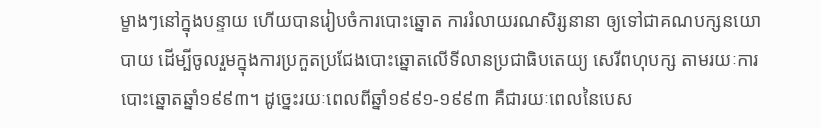ម្ខាងៗនៅក្នុងបន្ទាយ ហើយបានរៀបចំការបោះឆ្នោត ការរំលាយរណសិរ្សនានា ឲ្យទៅជាគណបក្សនយោបាយ ដើម្បីចូលរួមក្នុងការប្រកួតប្រជែងបោះឆ្នោតលើទីលានប្រជាធិបតេយ្យ សេរីពហុបក្ស តាមរយៈការបោះឆ្នោតឆ្នាំ១៩៩៣។ ដូច្នេះរយៈពេលពីឆ្នាំ១៩៩១-១៩៩៣ គឺជារយៈពេលនៃបេស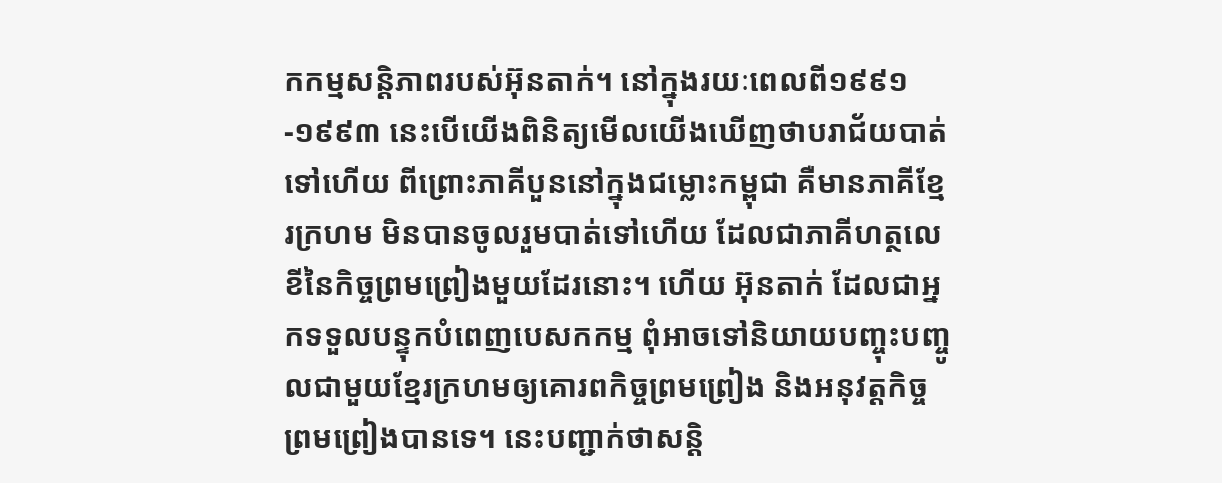កកម្មសន្តិភាពរបស់អ៊ុនតាក់។ នៅក្នុងរយៈពេលពី១៩៩១-១៩៩៣ នេះបើយើងពិនិត្យមើលយើងឃើញថាបរាជ័យបាត់ទៅហើយ ពីព្រោះភាគីបួននៅក្នុងជម្លោះកម្ពុជា គឺមានភាគីខ្មែរក្រហម មិនបានចូលរួមបាត់ទៅហើយ ដែលជាភាគីហត្ថលេខីនៃកិច្ចព្រមព្រៀងមួយដែរនោះ។ ហើយ អ៊ុនតាក់ ដែលជាអ្នកទទួលបន្ទុកបំពេញបេសកកម្ម ពុំអាចទៅនិយាយបញ្ចុះបញ្ចូលជាមួយខ្មែរក្រហមឲ្យគោរពកិច្ចព្រមព្រៀង និងអនុវត្តកិច្ចព្រមព្រៀងបានទេ។ នេះបញ្ជាក់ថាសន្តិ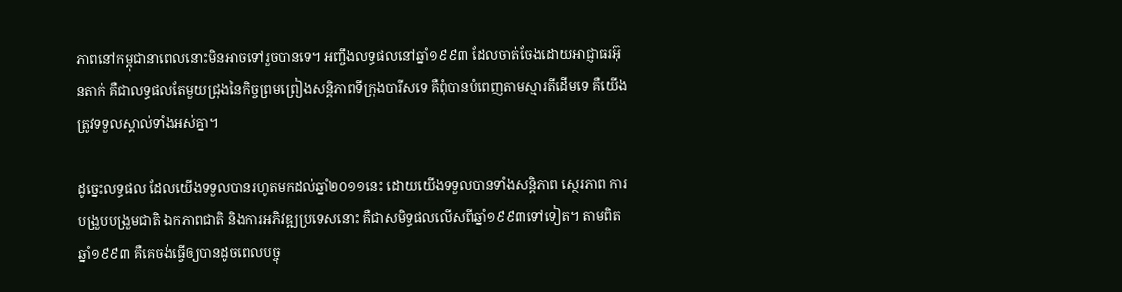ភាពនៅកម្ពុជានាពេលនោះមិនអាចទៅរួចបានទេ។ អញ្ចឹងលទ្ធផលនៅឆ្នាំ១៩៩៣ ដែលចាត់ចែងដោយអាជ្ញាធរអ៊ុនតាក់ គឺជាលទ្ធផលតែមួយជ្រុងនៃកិច្ចព្រមព្រៀងសន្តិភាពទីក្រុងបារីសទេ គឺពុំបានបំពេញតាមស្មារតីដើមទេ គឺយើងត្រូវទទួលស្គាល់ទាំងអស់គ្នា។

ដូច្នេះលទ្ធផល ដែលយើងទទួលបានរហូតមកដល់ឆ្នាំ២០១១នេះ ដោយយើងទទួលបានទាំងសន្តិភាព ស្ថេរភាព ការបង្រួបបង្រួមជាតិ ឯកភាពជាតិ និងការអភិវឌ្ឍប្រទេសនោះ គឺជាសមិទ្ធផលលើសពីឆ្នាំ១៩៩៣ទៅទៀត។ តាមពិតឆ្នាំ១៩៩៣ គឺគេចង់ធ្វើឲ្យបានដូចពេលបច្ចុ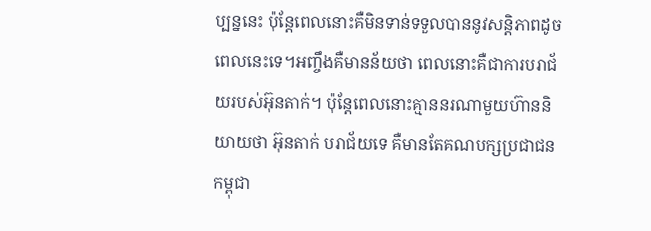ប្បន្ននេះ ប៉ុន្តែពេលនោះគឺមិនទាន់ទទួលបាននូវសន្តិភាពដូចពេលនេះទេ។អញ្ចឹងគឺមានន័យថា ពេលនោះគឺជាការបរាជ័យរបស់អ៊ុនតាក់។ ប៉ុន្តែពេលនោះគ្មាននរណាមួយហ៊ាននិយាយថា អ៊ុនតាក់ បរាជ័យទេ គឺមានតែគណបក្សប្រជាជនកម្ពុជា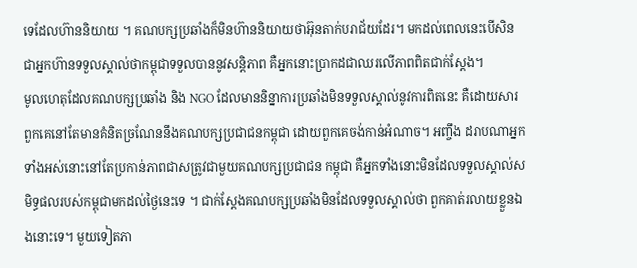ទេដែលហ៊ាននិយាយ ។ គណបក្សប្រឆាំងក៏មិនហ៊ាននិយាយថាអ៊ុនតាក់បរាជ័យដែរ។ មកដល់ពេលនេះបើសិនជាអ្នកហ៊ានទទួលស្គាល់ថាកម្ពុជាទទួលបាននូវសន្តិភាព គឺអ្នកនោះប្រាកដជាឈរលើភាពពិតជាក់ស្តែង។
មូលហេតុដែលគណបក្សប្រឆាំង និង NGO ដែលមាននិន្នាការប្រឆាំងមិនទទួលស្គាល់នូវការពិតនេះ គឺដោយសារពួកគេនៅតែមានគំនិតច្រណែននឹងគណបក្សប្រជាជនកម្ពុជា ដោយពួកគេចង់កាន់អំណាច។ អញ្ចឹង ដរាបណាអ្នកទាំងអស់នោះនៅតែប្រកាន់ភាពជាសត្រូវជាមួយគណបក្សប្រជាជន កម្ពុជា គឺអ្នកទាំងនោះមិនដែលទទួលស្គាល់សមិទ្ធផលរបស់កម្ពុជាមកដល់ថ្ងៃនេះទេ ។ ជាក់ស្តែងគណបក្សប្រឆាំងមិនដែលទទួលស្គាល់ថា ពួកគាត់រលាយខ្លួនឯងនោះទេ។ មួយទៀតភា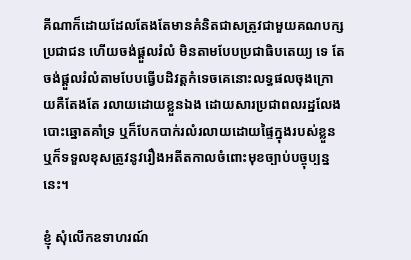គីណាក៏ដោយដែលតែងតែមានគំនិតជាសត្រូវជាមួយគណបក្សប្រជាជន ហើយចង់ផ្តួលរំលំ មិនតាមបែបប្រជាធិបតេយ្យ ទេ តែចង់ផ្តួលរំលំតាមបែបធ្វើបដិវត្តកំទេចគេនោះលទ្ធផលចុងក្រោយគឺតែងតែ រលាយដោយខ្លួនឯង ដោយសារប្រជាពលរដ្ឋលែងបោះឆ្នោតគាំទ្រ ឬក៏បែកបាក់រលំរលាយដោយផ្ទៃក្នុងរបស់ខ្លួន ឬក៏ទទួលខុសត្រូវនូវរឿងអតីតកាលចំពោះមុខច្បាប់បច្ចុប្បន្ននេះ។

ខ្ញុំ សុំលើកឧទាហរណ៍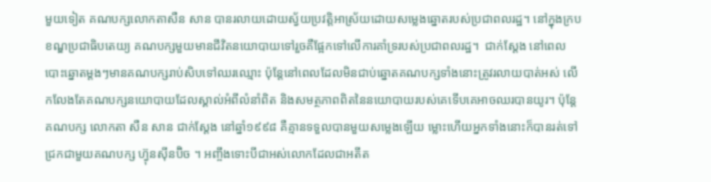មួយទៀត គណបក្សលោកតាសឺន សាន បានរលាយដោយស្វ័យប្រវត្តិអាស្រ័យដោយសម្លេងឆ្នោតរបស់ប្រជាពលរដ្ឋ។ នៅក្នុងក្របខណ្ឌប្រជាធិបតេយ្យ គណបក្សមួយមានជីវិតនយោបាយទៅរួចគឺផ្អែកទៅលើការគាំទ្ររបស់ប្រជាពលរដ្ឋ។  ជាក់ស្តែង នៅពេលបោះឆ្នោតម្តងៗមានគណបក្សរាប់សិបទៅឈរឈ្មោះ ប៉ុន្តែនៅពេលដែលមិនជាប់ឆ្នោតគណបក្សទាំងនោះត្រូវរលាយបាត់អស់ លើកលែងតែគណបក្សនយោបាយដែលស្គាល់អំពីលំនាំពិត និងសមត្ថភាពពិតនៃនយោបាយរបស់គេទើបគេអាចឈរបានយូរ។ ប៉ុន្តែគណបក្ស លោកតា សឺន សាន ជាក់ស្តែង នៅឆ្នាំ១៩៩៨ គឺគ្មានទទួលបានមួយសម្លេងឡើយ ម្លោះហើយអ្នកទាំងនោះក៏បានរត់ទៅជ្រកជាមួយគណបក្ស ហ្វ៊ុនស៊ីនប៊ិច ។ អញ្ចឹងទោះបីជាអស់លោកដែលជាអតីត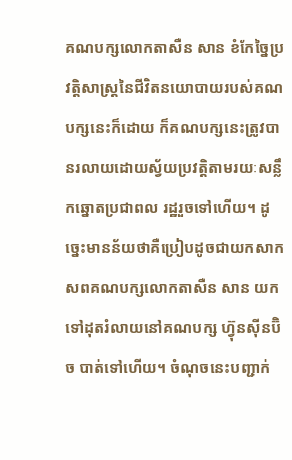គណបក្សលោកតាសឺន សាន ខំកែច្នៃប្រវត្តិសាស្ត្រនៃជីវិតនយោបាយរបស់គណបក្សនេះក៏ដោយ ក៏គណបក្សនេះត្រូវបានរលាយដោយស្វ័យប្រវត្តិតាមរយៈសន្លឹកឆ្នោតប្រជាពល រដ្ឋរួចទៅហើយ។ ដូច្នេះមានន័យថាគឺប្រៀបដូចជាយកសាកសពគណបក្សលោកតាសឺន សាន យកទៅដុតរំលាយនៅគណបក្ស ហ្វ៊ុនស៊ីនប៊ិច បាត់ទៅហើយ។ ចំណុចនេះបញ្ជាក់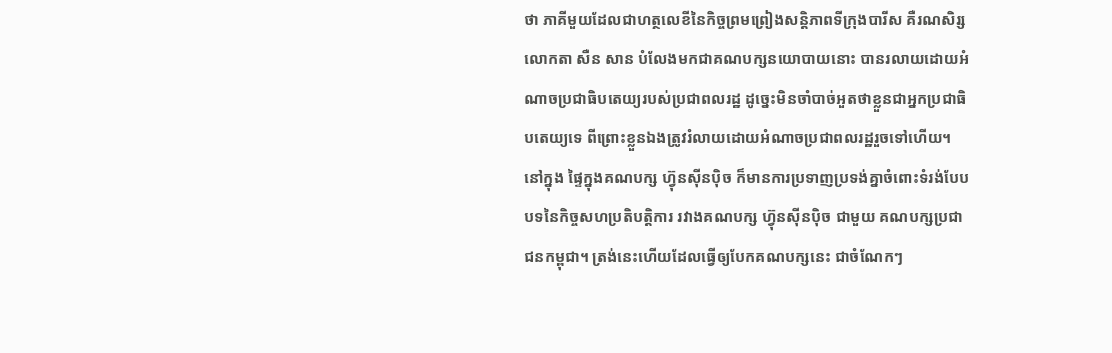ថា ភាគីមួយដែលជាហត្ថលេខីនៃកិច្ចព្រមព្រៀងសន្តិភាពទីក្រុងបារីស គឺរណសិរ្ស លោកតា សឺន សាន បំលែងមកជាគណបក្សនយោបាយនោះ បានរលាយដោយអំណាចប្រជាធិបតេយ្យរបស់ប្រជាពលរដ្ឋ ដូច្នេះមិនចាំបាច់អួតថាខ្លួនជាអ្នកប្រជាធិបតេយ្យទេ ពីព្រោះខ្លួនឯងត្រូវរំលាយដោយអំណាចប្រជាពលរដ្ឋរួចទៅហើយ។
នៅក្នុង ផ្ទៃក្នុងគណបក្ស ហ្វ៊ុនស៊ីនប៉ិច ក៏មានការប្រទាញប្រទង់គ្នាចំពោះទំរង់បែបបទនៃកិច្ចសហប្រតិបត្តិការ រវាងគណបក្ស ហ្វ៊ុនស៊ីនប៉ិច ជាមួយ គណបក្សប្រជាជនកម្ពុជា។ ត្រង់នេះហើយដែលធ្វើឲ្យបែកគណបក្សនេះ ជាចំណែកៗ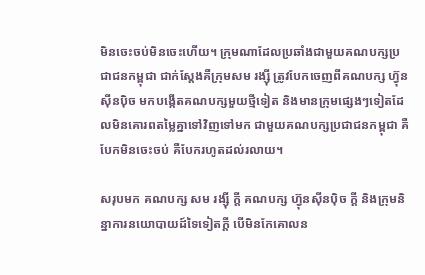មិនចេះចប់មិនចេះហើយ។ ក្រុមណាដែលប្រឆាំងជាមួយគណបក្សប្រជាជនកម្ពុជា ជាក់ស្តែងគឺក្រុមសម រង្ស៊ី ត្រូវបែកចេញពីគណបក្ស ហ្វ៊ុនស៊ីនប៉ិច មកបង្កើតគណបក្សមួយថ្មីទៀត និងមានក្រុមផ្សេងៗទៀតដែលមិនគោរពតម្លៃគ្នាទៅវិញទៅមក ជាមួយគណបក្សប្រជាជនកម្ពុជា គឺបែកមិនចេះចប់ គឺបែករហូតដល់រលាយ។

សរុបមក គណបក្ស សម រង្ស៊ី ក្តី គណបក្ស ហ្វ៊ុនស៊ីនប៉ិច ក្តី និងក្រុមនិន្នាការនយោបាយដ៍ទៃទៀតក្តី បើមិនកែគោលន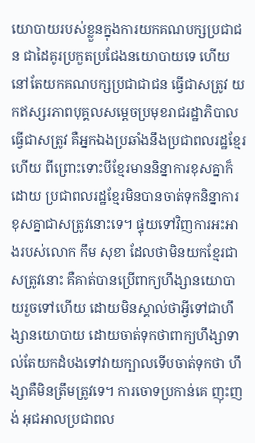យោបាយរបស់ខ្លួនក្នុងការយកគណបក្សប្រជាជន ជាដៃគូរប្រកួតប្រជែងនយោបាយទេ ហើយនៅតែយកគណបក្សប្រជាជាជន ធ្វើជាសត្រូវ យកឥស្សរភាពបុគ្គលសម្តេចប្រមុខរាជរដ្ឋាភិបាល ធ្វើជាសត្រូវ គឺអ្នកឯងប្រឆាំងនឹងប្រជាពលរដ្ឋខ្មែរហើយ ពីព្រោះទោះបីខ្មែរមាននិន្នាការខុសគ្នាក៏ដោយ ប្រជាពលរដ្ឋខ្មែរមិនបានចាត់ទុកនិន្នាការខុសគ្នាជាសត្រូវនោះទេ។ ផ្ទុយទៅវិញការអះអាងរបស់លោក កឹម សុខា ដែលថាមិនយកខ្មែរជាសត្រូវនោះ គឺគាត់បានប្រើពាក្យហឹង្សានយោបាយរួចទៅហើយ ដោយមិនស្គាល់ថាអ្វីទៅជាហឹង្សានយោបាយ ដោយចាត់ទុកថាពាក្យហឹង្សាទាល់តែយកដំបងទៅវាយក្បាលទើបចាត់ទុកថា ហឹង្សាគឺមិនត្រឹមត្រូវទេ។ ការចោទប្រកាន់គេ ញុះញង់ អុជអាលប្រជាពល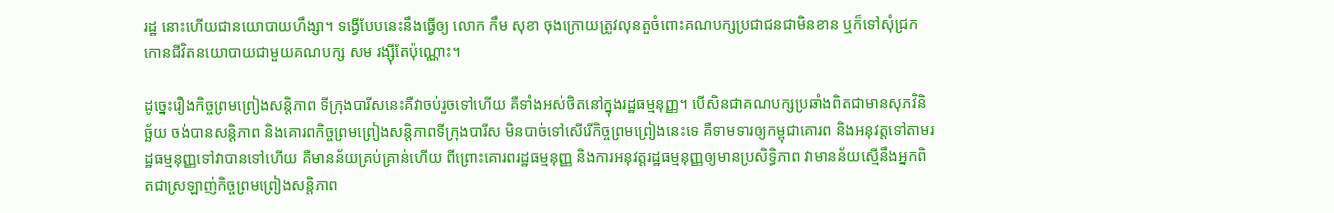រដ្ឋ នោះហើយជានយោបាយហឹង្សា។ ទង្វើបែបនេះនឹងធ្វើឲ្យ លោក កឹម សុខា ចុងក្រោយត្រូវលុនតួចំពោះគណបក្សប្រជាជនជាមិនខាន ឬក៏ទៅសុំជ្រកកោនជីវិតនយោបាយជាមួយគណបក្ស សម រង្ស៊ីតែប៉ុណ្ណោះ។

ដូច្នេះរឿងកិច្ចព្រមព្រៀងសន្តិភាព ទីក្រុងបារីសនេះគឺវាចប់រួចទៅហើយ គឺទាំងអស់ថិតនៅក្នុងរដ្ឋធម្មនុញ្ញ។ បើសិនជាគណបក្សប្រឆាំងពិតជាមានសុភវិនិច្ឆ័យ ចង់បានសន្តិភាព និងគោរពកិច្ចព្រមព្រៀងសន្តិភាពទីក្រុងបារីស មិនបាច់ទៅសើរើកិច្ចព្រមព្រៀងនេះទេ គឺទាមទារឲ្យកម្ពុជាគោរព និងអនុវត្តទៅតាមរដ្ឋធម្មនុញ្ញទៅវាបានទៅហើយ គឺមានន័យគ្រប់គ្រាន់ហើយ ពីព្រោះគោរពរដ្ឋធម្មនុញ្ញ និងការអនុវត្តរដ្ឋធម្មនុញ្ញឲ្យមានប្រសិទ្ធិភាព វាមានន័យស្មើនឹងអ្នកពិតជាស្រឡាញ់កិច្ចព្រមព្រៀងសន្តិភាព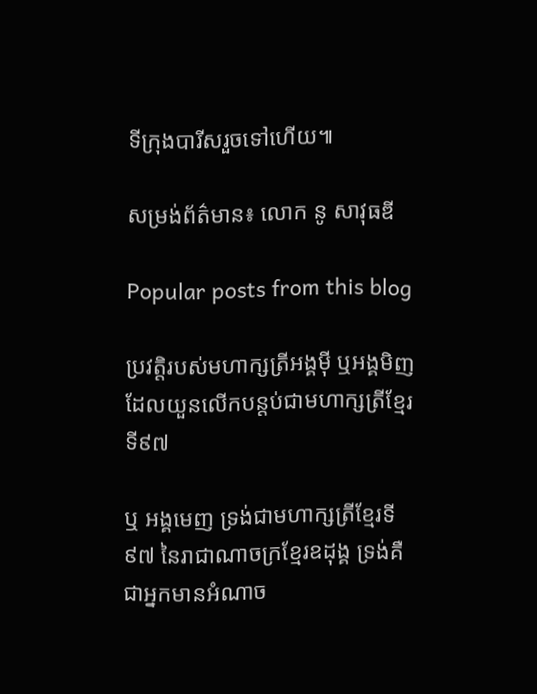ទីក្រុងបារីសរួចទៅហើយ៕

សម្រង់ព័ត៌មាន៖ លោក នូ សាវុធឌី

Popular posts from this blog

ប្រវត្តិរបស់មហាក្សត្រីអង្គមុី ឬអង្គមិញ ដែលយួនលើកបន្តប់ជាមហាក្សត្រីខ្មែរទី៩៧

ឬ អង្គមេញ ទ្រង់ជាមហាក្សត្រីខ្មែរទី៩៧ នៃរាជាណាចក្រខ្មែរឧដុង្គ ទ្រង់គឺជាអ្នកមានអំណាច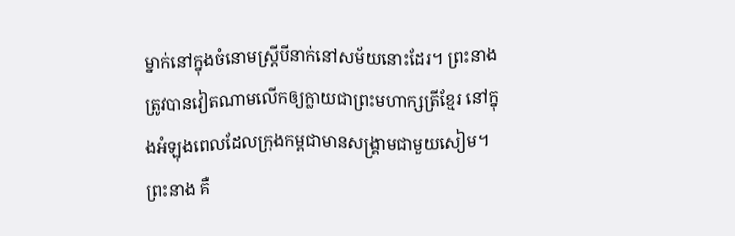ម្នាក់នៅក្នុងចំនោមស្ត្រីបីនាក់នៅសម័យនោះដែរ។ ព្រះនាងត្រូវបានវៀតណាមលើកឲ្យក្លាយជាព្រះមហាក្សត្រីខ្មែរ នៅក្នុងអំឡុងពេលដែលក្រុងកម្ពជាមានសង្រ្គាមជាមួយសៀម។ ព្រះនាង គឺ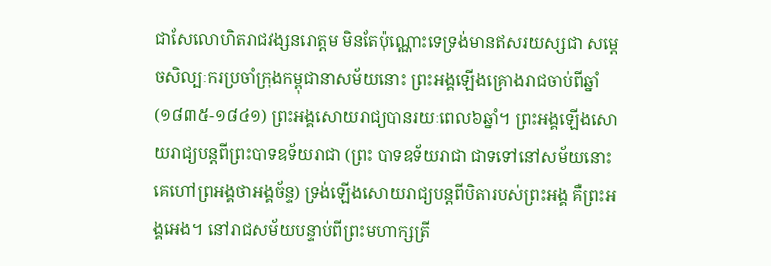ជាសែលោហិតរាជវង្សនរោត្តម មិនតែប៉ុណ្ណោះទេទ្រង់មានឥសរយស្សជា សម្តេចសិល្បៈករប្រចាំក្រុងកម្ពុជានាសម័យនោះ ព្រះអង្គឡើងគ្រោងរាជចាប់ពីឆ្នាំ (១៨៣៥-១៨៤១) ព្រះអង្គសោយរាជ្យបានរយៈពេល៦ឆ្នាំ។ ព្រះអង្គឡើងសោយរាជ្យបន្តពីព្រះបាទឧទ័យរាជា (ព្រះ បាទឧទ័យរាជា ជាទទៅនៅសម័យនោះគេហៅព្រអង្គថាអង្គច័ន្ទ) ទ្រង់ឡើងសោយរាជ្យបន្តពីបិតារបស់ព្រះអង្គ គឺព្រះអង្គអេង។ នៅរាជសម័យបន្ទាប់ពីព្រះមហាក្សត្រី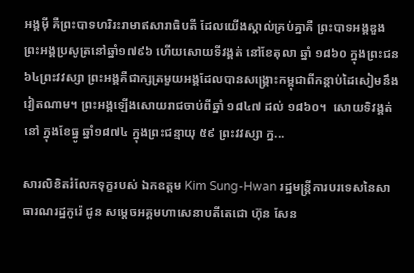អង្គមុី គឺព្រះបាទហរិរះរាមាឥសារាធិបតី ដែលយើងស្គាល់គ្រប់គ្នាគឺ ព្រះបាទអង្គឌួង ព្រះអង្គប្រសូត្រនៅឆ្នាំ១៧៩៦ ហើយសោយទីវង្គត់ នៅខែតុលា ឆ្នាំ ១៨៦០ ក្នុងព្រះជន ៦៤ព្រះវវស្សា ព្រះអង្គគឺជាក្សត្រមួយអង្គដែលបានសង្រ្គោះកម្ពុជាពីកន្តាប់ដៃសៀមនឹងវៀតណាម។ ព្រះអង្គឡើងសោយរាជចាប់ពីឆ្នាំ ១៨៤៧ ដល់ ១៨៦០។  សោយទិវង្គត់នៅ ក្នុងខែធ្នូ ឆ្នាំ១៨៧៤ ក្នុងព្រះជន្មាយុ ៥៩ ព្រះវវស្សា ក្ន...

សារលិខិតរំលែកទុក្ខរបស់ ឯកឧត្តម Kim Sung-Hwan រដ្ឋមន្រ្តីការបរទេសនៃសាធារណរដ្ឋកូរ៉េ ជូន សមេ្តចអគ្គមហាសេនាបតីតេជោ ហ៊ុន សែន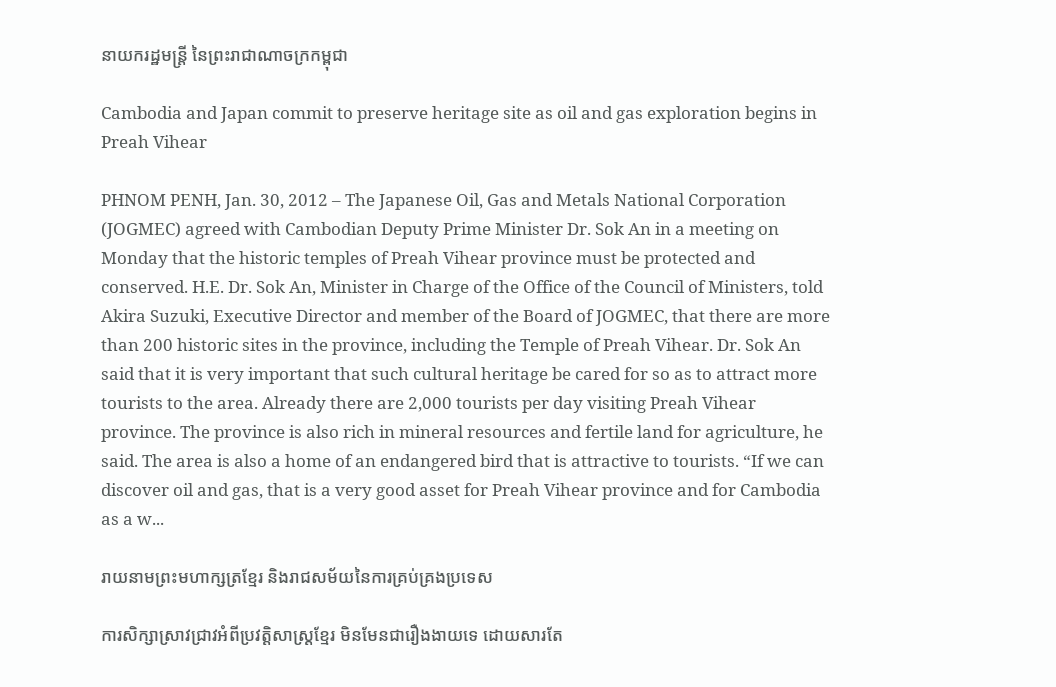នាយករដ្ឋមន្ត្រី នៃព្រះរាជាណាចក្រកម្ពុជា

Cambodia and Japan commit to preserve heritage site as oil and gas exploration begins in Preah Vihear

PHNOM PENH, Jan. 30, 2012 – The Japanese Oil, Gas and Metals National Corporation (JOGMEC) agreed with Cambodian Deputy Prime Minister Dr. Sok An in a meeting on Monday that the historic temples of Preah Vihear province must be protected and conserved. H.E. Dr. Sok An, Minister in Charge of the Office of the Council of Ministers, told Akira Suzuki, Executive Director and member of the Board of JOGMEC, that there are more than 200 historic sites in the province, including the Temple of Preah Vihear. Dr. Sok An said that it is very important that such cultural heritage be cared for so as to attract more tourists to the area. Already there are 2,000 tourists per day visiting Preah Vihear province. The province is also rich in mineral resources and fertile land for agriculture, he said. The area is also a home of an endangered bird that is attractive to tourists. “If we can discover oil and gas, that is a very good asset for Preah Vihear province and for Cambodia as a w...

រាយនាមព្រះមហាក្សត្រខ្មែរ និងរាជសម័យនៃការគ្រប់គ្រងប្រទេស

ការសិក្សាស្រាវជ្រាវអំពីប្រវត្តិសាស្ត្រខ្មែរ មិនមែនជារឿងងាយទេ ដោយសារតែ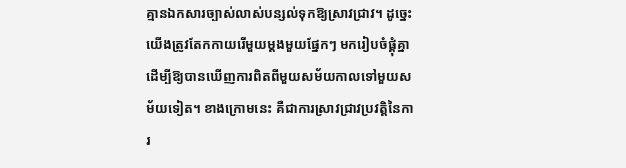គ្មានឯកសារច្បាស់លាស់បន្សល់ទុកឱ្យស្រាវជ្រាវ។ ដូច្នេះយើងត្រូវតែកកាយរើមួយម្តងមួយផ្នែកៗ មករៀបចំផ្គុំគ្នាដើម្បីឱ្យបានឃើញការពិតពីមួយសម័យកាលទៅមួយសម័យទៀត។ ខាងក្រោមនេះ គឺជាការស្រាវជ្រាវប្រវត្តិនៃការ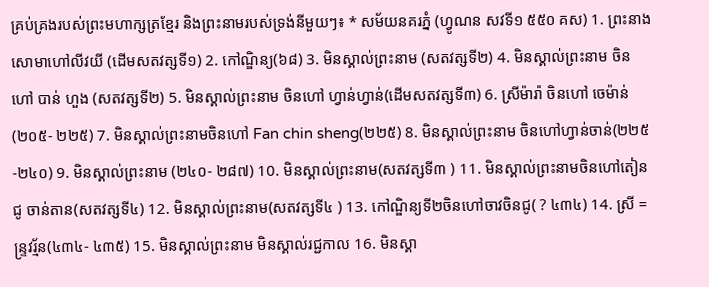គ្រប់គ្រងរបស់ព្រះមហាក្សត្រខ្មែរ និងព្រះនាមរបស់ទ្រង់នីមួយៗ៖ * សម័យនគរភ្នំ (ហ្វូណន សវទី១ ៥៥០ គស) 1. ព្រះនាងសោមាហៅលីវយី (ដើមសតវត្សទី១) 2. កៅណ្ឌិន្យ(៦៨) 3. មិនស្គាល់ព្រះនាម (សតវត្សទី២) 4. មិនស្គាល់ព្រះនាម ចិនហៅ បាន់ ហួង (សតវត្សទី២) 5. មិនស្គាល់ព្រះនាម ចិនហៅ ហ្វាន់ហ្វាន់(ដើមសតវត្សទី៣) 6. ស្រីម៉ារ៉ា ចិនហៅ ចេម៉ាន់(២០៥- ២២៥) 7. មិនស្គាល់ព្រះនាមចិនហៅ Fan chin sheng(២២៥) 8. មិនស្គាល់ព្រះនាម ចិនហៅហ្វាន់ចាន់(២២៥ -២៤០) 9. មិនស្គាល់ព្រះនាម (២៤០- ២៨៧) 10. មិនស្គាល់ព្រះនាម(សតវត្សទី៣ ) 11. មិនស្គាល់ព្រះនាមចិនហៅតៀនជូ ចាន់តាន(សតវត្សទី៤) 12. មិនស្គាល់ព្រះនាម(សតវត្សទី៤ ) 13. កៅណ្ឌិន្យទី២ចិនហៅចាវចិនជូ( ? ៤៣៤) 14. ស្រី =ន្រ្ទវរ្ម័ន(៤៣៤- ៤៣៥) 15. មិនស្គាល់ព្រះនាម មិនស្គាល់រជ្ជកាល 16. មិនស្គា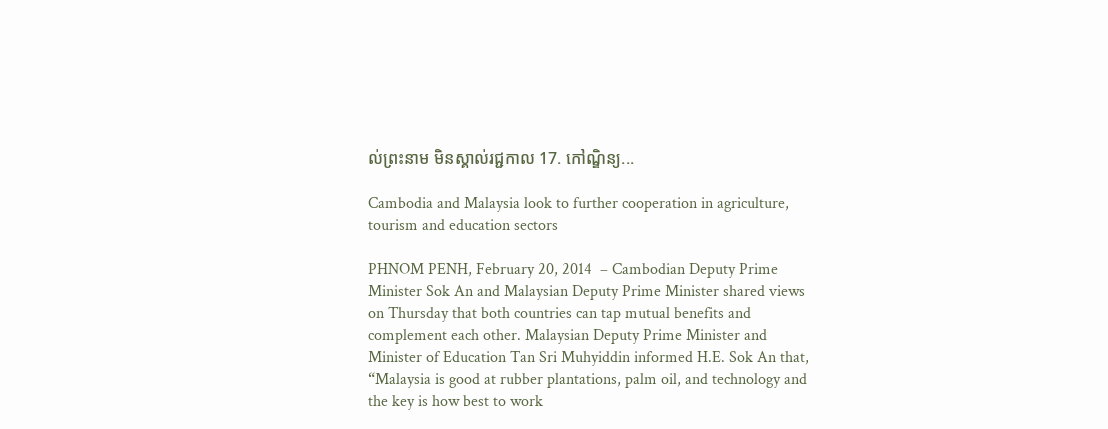ល់ព្រះនាម មិនស្គាល់រជ្ជកាល 17. កៅណ្ឌិន្យ...

Cambodia and Malaysia look to further cooperation in agriculture, tourism and education sectors

PHNOM PENH, February 20, 2014  – Cambodian Deputy Prime Minister Sok An and Malaysian Deputy Prime Minister shared views on Thursday that both countries can tap mutual benefits and complement each other. Malaysian Deputy Prime Minister and Minister of Education Tan Sri Muhyiddin informed H.E. Sok An that, “Malaysia is good at rubber plantations, palm oil, and technology and the key is how best to work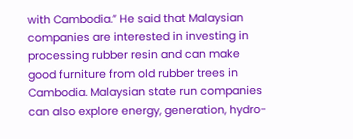with Cambodia.” He said that Malaysian companies are interested in investing in processing rubber resin and can make good furniture from old rubber trees in Cambodia. Malaysian state run companies can also explore energy, generation, hydro-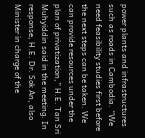power plants and infrastructures such as roads in Cambodia. “We need feasibility studies first before the next steps can be taken. We can provide resources under the plan of privatization,” H.E. Tan Sri Muhyiddin said in the meeting. In response, H.E. Dr. Sok An, also Minister in charge of the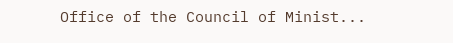Office of the Council of Minist...